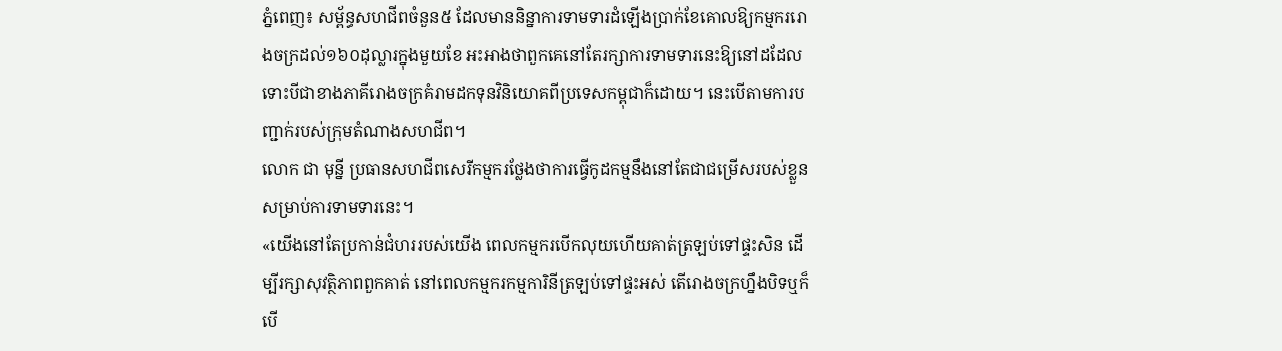ភ្នំពេញ៖ សម្ព័ន្ធសហជីពចំនួន៥ ដែលមាននិន្នាការទាមទារដំឡើងប្រាក់ខែគោលឱ្យកម្មកររោងចក្រដល់១៦០ដុល្លារក្នុងមួយខែ អះអាងថាពួកគេនៅតែរក្សាការទាមទារនេះឱ្យនៅដដែល ទោះបីជាខាងភាគីរោងចក្រគំរាមដកទុនវិនិយោគពីប្រទេសកម្ពុជាក៏ដោយ។ នេះបើតាមការបញ្ជាក់របស់ក្រុមតំណាងសហជីព។
លោក ជា មុន្នី ប្រធានសហជីពសេរីកម្មករថ្លែងថាការធ្វើកូដកម្មនឹងនៅតែជាជម្រើសរបស់ខ្លួនសម្រាប់ការទាមទារនេះ។
«យើងនៅតែប្រកាន់ជំហររបស់យើង ពេលកម្មករបើកលុយហើយគាត់ត្រឡប់ទៅផ្ទះសិន ដើម្បីរក្សាសុវត្ថិភាពពួកគាត់ នៅពេលកម្មករកម្មការិនីត្រឡប់ទៅផ្ទះអស់ តើរោងចក្រហ្នឹងបិទឬក៏បើ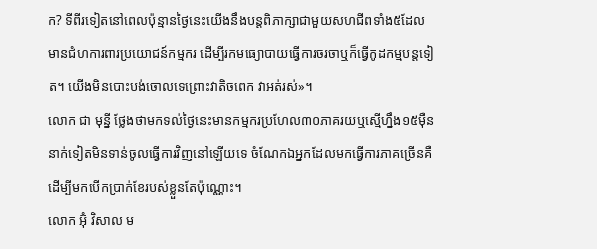ក? ទីពីរទៀតនៅពេលប៉ុន្មានថ្ងៃនេះយើងនឹងបន្តពិភាក្សាជាមួយសហជីពទាំង៥ដែលមានជំហការពារប្រយោជន៍កម្មករ ដើម្បីរកមធ្យោបាយធ្វើការចរចាឬក៏ធ្វើកូដកម្មបន្តទៀត។ យើងមិនបោះបង់ចោលទេព្រោះវាតិចពេក វាអត់រស់»។
លោក ជា មុន្នី ថ្លែងថាមកទល់ថ្ងៃនេះមានកម្មករប្រហែល៣០ភាគរយឬស្មើហ្នឹង១៥ម៉ឺននាក់ទៀតមិនទាន់ចូលធ្វើការវិញនៅឡើយទេ ចំណែកឯអ្នកដែលមកធ្វើការភាគច្រើនគឺដើម្បីមកបើកប្រាក់ខែរបស់ខ្លួនតែប៉ុណ្ណោះ។
លោក អ៊ុំ វិសាល ម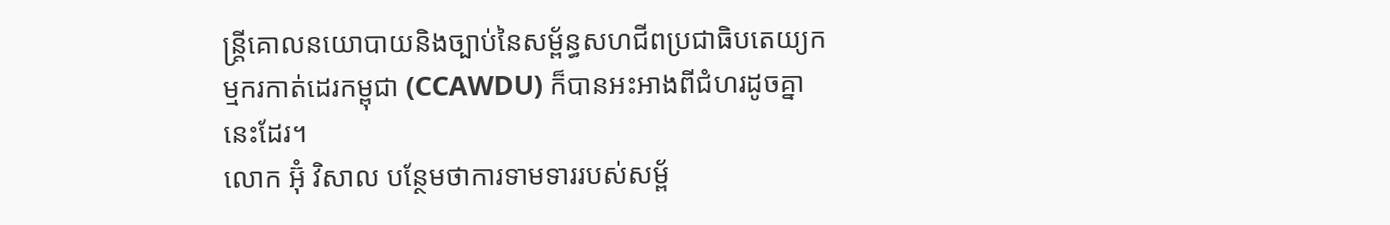ន្ត្រីគោលនយោបាយនិងច្បាប់នៃសម្ព័ន្ធសហជីពប្រជាធិបតេយ្យកម្មករកាត់ដេរកម្ពុជា (CCAWDU) ក៏បានអះអាងពីជំហរដូចគ្នានេះដែរ។
លោក អ៊ុំ វិសាល បន្ថែមថាការទាមទាររបស់សម្ព័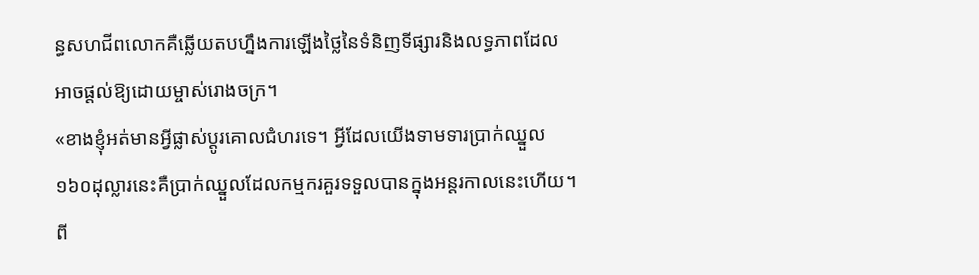ន្ធសហជីពលោកគឺឆ្លើយតបហ្នឹងការឡើងថ្លៃនៃទំនិញទីផ្សារនិងលទ្ធភាពដែលអាចផ្តល់ឱ្យដោយម្ចាស់រោងចក្រ។
«ខាងខ្ញុំអត់មានអ្វីផ្លាស់ប្តូរគោលជំហរទេ។ អ្វីដែលយើងទាមទារប្រាក់ឈ្នួល១៦០ដុល្លារនេះគឺប្រាក់ឈ្នួលដែលកម្មករគួរទទួលបានក្នុងអន្តរកាលនេះហើយ។ ពី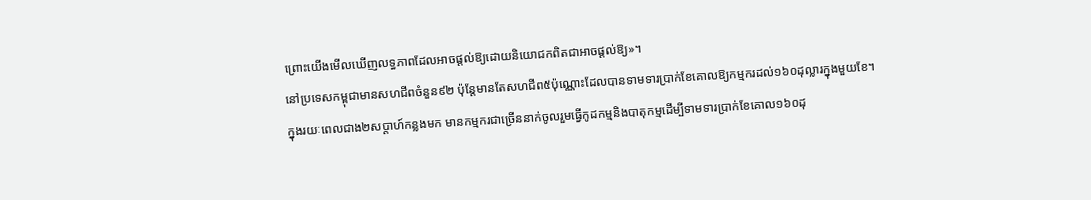ព្រោះយើងមើលឃើញលទ្ធភាពដែលអាចផ្តល់ឱ្យដោយនិយោជកពិតជាអាចផ្តល់ឱ្យ»។
នៅប្រទេសកម្ពុជាមានសហជីពចំនួន៩២ ប៉ុន្តែមានតែសហជីព៥ប៉ុណ្ណោះដែលបានទាមទារប្រាក់ខែគោលឱ្យកម្មករដល់១៦០ដុល្លារក្នុងមួយខែ។
ក្នុងរយៈពេលជាង២សប្តាហ៍កន្លងមក មានកម្មករជាច្រើននាក់ចូលរួមធ្វើកូដកម្មនិងបាតុកម្មដើម្បីទាមទារប្រាក់ខែគោល១៦០ដុ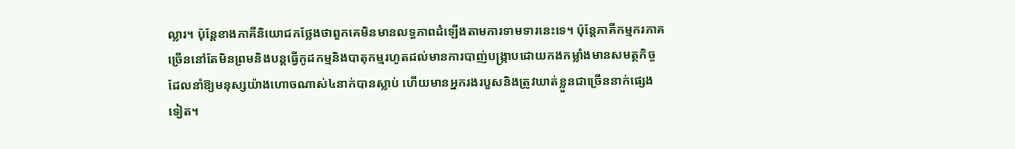ល្លារ។ ប៉ុន្តែខាងភាគីនិយោជកថ្លែងថាពួកគេមិនមានលទ្ធភាពដំឡើងតាមការទាមទារនេះទេ។ ប៉ុន្តែភាគីកម្មករភាគច្រើននៅតែមិនព្រមនិងបន្តធ្វើកូដកម្មនិងបាតុកម្មរហូតដល់មានការបាញ់បង្ក្រាបដោយកងកម្លាំងមានសមត្ថកិច្ច ដែលនាំឱ្យមនុស្សយ៉ាងហោចណាស់៤នាក់បានស្លាប់ ហើយមានអ្នករងរបួសនិងត្រូវឃាត់ខ្លួនជាច្រើននាក់ផ្សេងទៀត។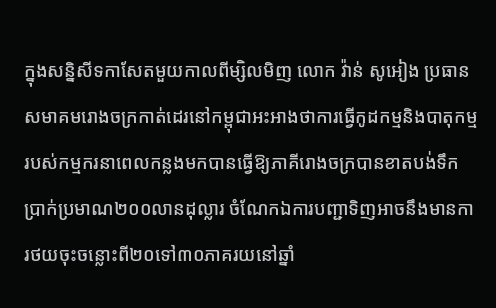ក្នុងសន្និសីទកាសែតមួយកាលពីម្សិលមិញ លោក វ៉ាន់ សូអៀង ប្រធានសមាគមរោងចក្រកាត់ដេរនៅកម្ពុជាអះអាងថាការធ្វើកូដកម្មនិងបាតុកម្មរបស់កម្មករនាពេលកន្លងមកបានធ្វើឱ្យភាគីរោងចក្របានខាតបង់ទឹកប្រាក់ប្រមាណ២០០លានដុល្លារ ចំណែកឯការបញ្ជាទិញអាចនឹងមានការថយចុះចន្លោះពី២០ទៅ៣០ភាគរយនៅឆ្នាំ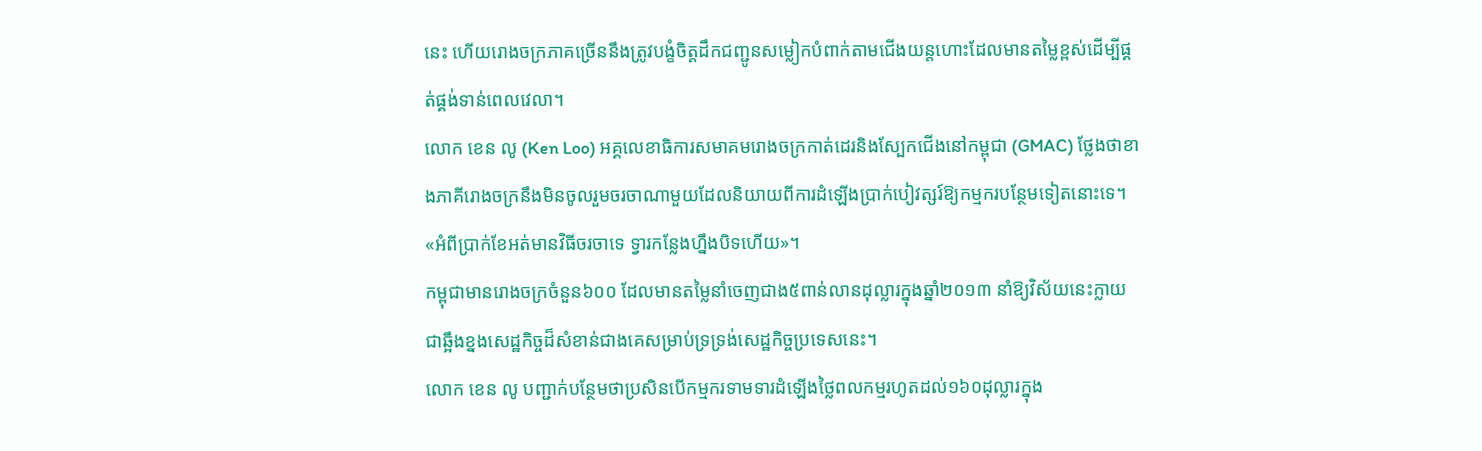នេះ ហើយរោងចក្រភាគច្រើននឹងត្រូវបង្ខំចិត្តដឹកជញ្ជូនសម្លៀកបំពាក់តាមជើងយន្តហោះដែលមានតម្លៃខ្ពស់ដើម្បីផ្គត់ផ្គង់ទាន់ពេលវេលា។
លោក ខេន លូ (Ken Loo) អគ្គលេខាធិការសមាគមរោងចក្រកាត់ដេរនិងស្បែកជើងនៅកម្ពុជា (GMAC) ថ្លែងថាខាងភាគីរោងចក្រនឹងមិនចូលរួមចរចាណាមួយដែលនិយាយពីការដំឡើងប្រាក់បៀវត្សរ៍ឱ្យកម្មករបន្ថែមទៀតនោះទេ។
«អំពីប្រាក់ខែអត់មានវិធីចរចាទេ ទ្វារកន្លែងហ្នឹងបិទហើយ»។
កម្ពុជាមានរោងចក្រចំនួន៦០០ ដែលមានតម្លៃនាំចេញជាង៥ពាន់លានដុល្លារក្នុងឆ្នាំ២០១៣ នាំឱ្យវិស័យនេះក្លាយជាឆ្អឹងខ្នងសេដ្ឋកិច្ចដ៏សំខាន់ជាងគេសម្រាប់ទ្រទ្រង់សេដ្ឋកិច្ចប្រទេសនេះ។
លោក ខេន លូ បញ្ជាក់បន្ថែមថាប្រសិនបើកម្មករទាមទារដំឡើងថ្លៃពលកម្មរហូតដល់១៦០ដុល្លារក្នុង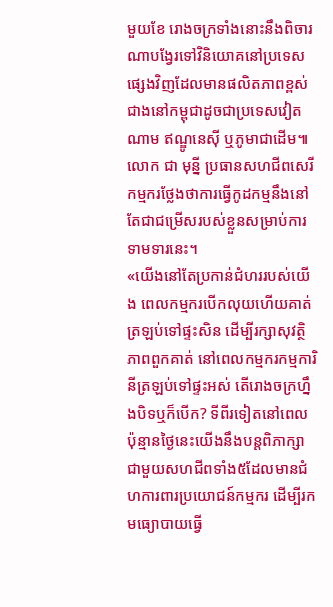មួយខែ រោងចក្រទាំងនោះនឹងពិចារណាបង្វែរទៅវិនិយោគនៅប្រទេសផ្សេងវិញដែលមានផលិតភាពខ្ពស់ជាងនៅកម្ពុជាដូចជាប្រទេសវៀតណាម ឥណ្ឌូនេស៊ី ឬភូមាជាដើម៕
លោក ជា មុន្នី ប្រធានសហជីពសេរីកម្មករថ្លែងថាការធ្វើកូដកម្មនឹងនៅតែជាជម្រើសរបស់ខ្លួនសម្រាប់ការទាមទារនេះ។
«យើងនៅតែប្រកាន់ជំហររបស់យើង ពេលកម្មករបើកលុយហើយគាត់ត្រឡប់ទៅផ្ទះសិន ដើម្បីរក្សាសុវត្ថិភាពពួកគាត់ នៅពេលកម្មករកម្មការិនីត្រឡប់ទៅផ្ទះអស់ តើរោងចក្រហ្នឹងបិទឬក៏បើក? ទីពីរទៀតនៅពេលប៉ុន្មានថ្ងៃនេះយើងនឹងបន្តពិភាក្សាជាមួយសហជីពទាំង៥ដែលមានជំហការពារប្រយោជន៍កម្មករ ដើម្បីរកមធ្យោបាយធ្វើ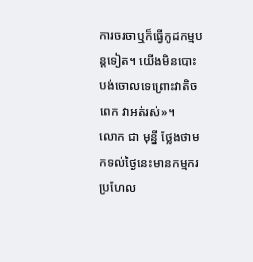ការចរចាឬក៏ធ្វើកូដកម្មបន្តទៀត។ យើងមិនបោះបង់ចោលទេព្រោះវាតិចពេក វាអត់រស់»។
លោក ជា មុន្នី ថ្លែងថាមកទល់ថ្ងៃនេះមានកម្មករប្រហែល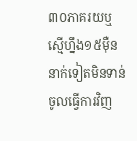៣០ភាគរយឬស្មើហ្នឹង១៥ម៉ឺននាក់ទៀតមិនទាន់ចូលធ្វើការវិញ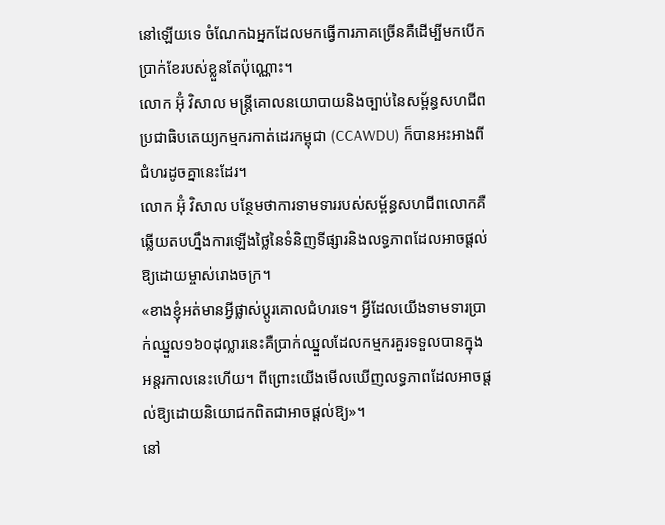នៅឡើយទេ ចំណែកឯអ្នកដែលមកធ្វើការភាគច្រើនគឺដើម្បីមកបើកប្រាក់ខែរបស់ខ្លួនតែប៉ុណ្ណោះ។
លោក អ៊ុំ វិសាល មន្ត្រីគោលនយោបាយនិងច្បាប់នៃសម្ព័ន្ធសហជីពប្រជាធិបតេយ្យកម្មករកាត់ដេរកម្ពុជា (CCAWDU) ក៏បានអះអាងពីជំហរដូចគ្នានេះដែរ។
លោក អ៊ុំ វិសាល បន្ថែមថាការទាមទាររបស់សម្ព័ន្ធសហជីពលោកគឺឆ្លើយតបហ្នឹងការឡើងថ្លៃនៃទំនិញទីផ្សារនិងលទ្ធភាពដែលអាចផ្តល់ឱ្យដោយម្ចាស់រោងចក្រ។
«ខាងខ្ញុំអត់មានអ្វីផ្លាស់ប្តូរគោលជំហរទេ។ អ្វីដែលយើងទាមទារប្រាក់ឈ្នួល១៦០ដុល្លារនេះគឺប្រាក់ឈ្នួលដែលកម្មករគួរទទួលបានក្នុងអន្តរកាលនេះហើយ។ ពីព្រោះយើងមើលឃើញលទ្ធភាពដែលអាចផ្តល់ឱ្យដោយនិយោជកពិតជាអាចផ្តល់ឱ្យ»។
នៅ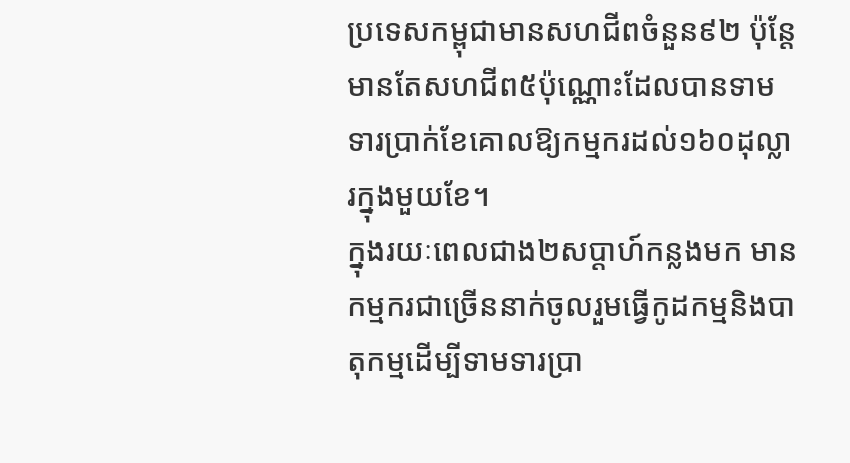ប្រទេសកម្ពុជាមានសហជីពចំនួន៩២ ប៉ុន្តែមានតែសហជីព៥ប៉ុណ្ណោះដែលបានទាមទារប្រាក់ខែគោលឱ្យកម្មករដល់១៦០ដុល្លារក្នុងមួយខែ។
ក្នុងរយៈពេលជាង២សប្តាហ៍កន្លងមក មានកម្មករជាច្រើននាក់ចូលរួមធ្វើកូដកម្មនិងបាតុកម្មដើម្បីទាមទារប្រា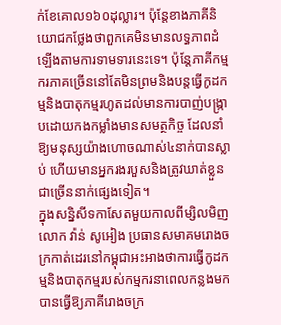ក់ខែគោល១៦០ដុល្លារ។ ប៉ុន្តែខាងភាគីនិយោជកថ្លែងថាពួកគេមិនមានលទ្ធភាពដំឡើងតាមការទាមទារនេះទេ។ ប៉ុន្តែភាគីកម្មករភាគច្រើននៅតែមិនព្រមនិងបន្តធ្វើកូដកម្មនិងបាតុកម្មរហូតដល់មានការបាញ់បង្ក្រាបដោយកងកម្លាំងមានសមត្ថកិច្ច ដែលនាំឱ្យមនុស្សយ៉ាងហោចណាស់៤នាក់បានស្លាប់ ហើយមានអ្នករងរបួសនិងត្រូវឃាត់ខ្លួនជាច្រើននាក់ផ្សេងទៀត។
ក្នុងសន្និសីទកាសែតមួយកាលពីម្សិលមិញ លោក វ៉ាន់ សូអៀង ប្រធានសមាគមរោងចក្រកាត់ដេរនៅកម្ពុជាអះអាងថាការធ្វើកូដកម្មនិងបាតុកម្មរបស់កម្មករនាពេលកន្លងមកបានធ្វើឱ្យភាគីរោងចក្រ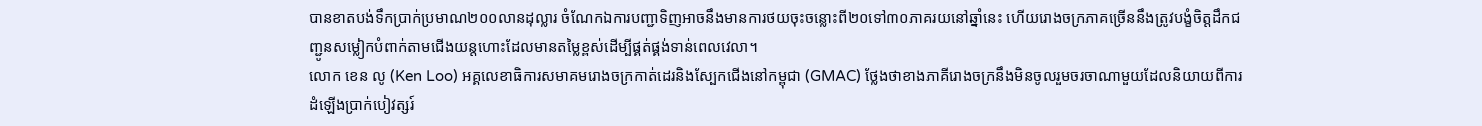បានខាតបង់ទឹកប្រាក់ប្រមាណ២០០លានដុល្លារ ចំណែកឯការបញ្ជាទិញអាចនឹងមានការថយចុះចន្លោះពី២០ទៅ៣០ភាគរយនៅឆ្នាំនេះ ហើយរោងចក្រភាគច្រើននឹងត្រូវបង្ខំចិត្តដឹកជញ្ជូនសម្លៀកបំពាក់តាមជើងយន្តហោះដែលមានតម្លៃខ្ពស់ដើម្បីផ្គត់ផ្គង់ទាន់ពេលវេលា។
លោក ខេន លូ (Ken Loo) អគ្គលេខាធិការសមាគមរោងចក្រកាត់ដេរនិងស្បែកជើងនៅកម្ពុជា (GMAC) ថ្លែងថាខាងភាគីរោងចក្រនឹងមិនចូលរួមចរចាណាមួយដែលនិយាយពីការដំឡើងប្រាក់បៀវត្សរ៍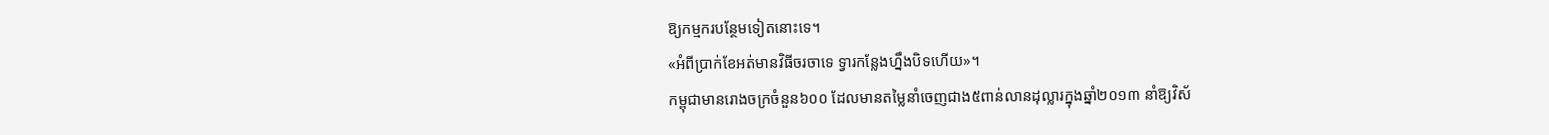ឱ្យកម្មករបន្ថែមទៀតនោះទេ។
«អំពីប្រាក់ខែអត់មានវិធីចរចាទេ ទ្វារកន្លែងហ្នឹងបិទហើយ»។
កម្ពុជាមានរោងចក្រចំនួន៦០០ ដែលមានតម្លៃនាំចេញជាង៥ពាន់លានដុល្លារក្នុងឆ្នាំ២០១៣ នាំឱ្យវិស័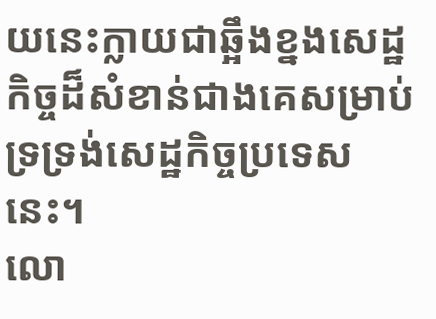យនេះក្លាយជាឆ្អឹងខ្នងសេដ្ឋកិច្ចដ៏សំខាន់ជាងគេសម្រាប់ទ្រទ្រង់សេដ្ឋកិច្ចប្រទេសនេះ។
លោ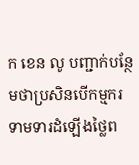ក ខេន លូ បញ្ជាក់បន្ថែមថាប្រសិនបើកម្មករទាមទារដំឡើងថ្លៃព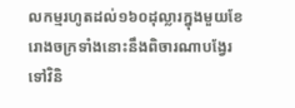លកម្មរហូតដល់១៦០ដុល្លារក្នុងមួយខែ រោងចក្រទាំងនោះនឹងពិចារណាបង្វែរទៅវិនិ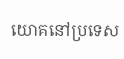យោគនៅប្រទេស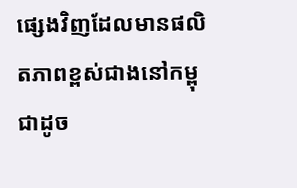ផ្សេងវិញដែលមានផលិតភាពខ្ពស់ជាងនៅកម្ពុជាដូច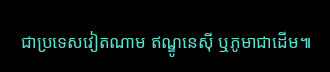ជាប្រទេសវៀតណាម ឥណ្ឌូនេស៊ី ឬភូមាជាដើម៕